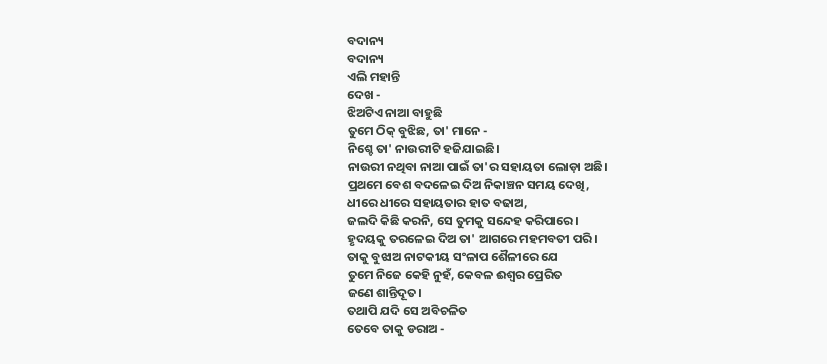ବଦାନ୍ୟ
ବଦାନ୍ୟ
ଏଲି ମହାନ୍ତି
ଦେଖ -
ଝିଅଟିଏ ନାଆ ବାହୁଛି
ତୁମେ ଠିକ୍ ବୁଝିଛ, ତା' ମାନେ -
ନିଶ୍ଚେ ତା' ନାଉରୀଟି ହଜିଯାଇଛି।
ନାଉରୀ ନଥିବା ନାଆ ପାଇଁ ତା'ର ସହାୟତା ଲୋଡ଼ା ଅଛି।
ପ୍ରଥମେ ବେଶ ବଦଳେଇ ଦିଅ ନିକାଞ୍ଚନ ସମୟ ଦେଖି,
ଧୀରେ ଧୀରେ ସହାୟତାର ହାତ ବଢାଅ,
ଜଲଦି କିଛି କରନି, ସେ ତୁମକୁ ସନ୍ଦେହ କରିପାରେ।
ହୃଦୟକୁ ତରଳେଇ ଦିଅ ତା' ଆଗରେ ମହମବତୀ ପରି।
ତାକୁ ବୁଝାଅ ନାଟକୀୟ ସଂଳାପ ଶୈଳୀରେ ଯେ
ତୁମେ ନିଜେ କେହି ନୁହଁ, କେବଳ ଈଶ୍ବର ପ୍ରେରିତ
ଜଣେ ଶାନ୍ତିଦୂତ।
ତଥାପି ଯଦି ସେ ଅବିଚଳିତ
ତେବେ ତାକୁ ଡରାଅ -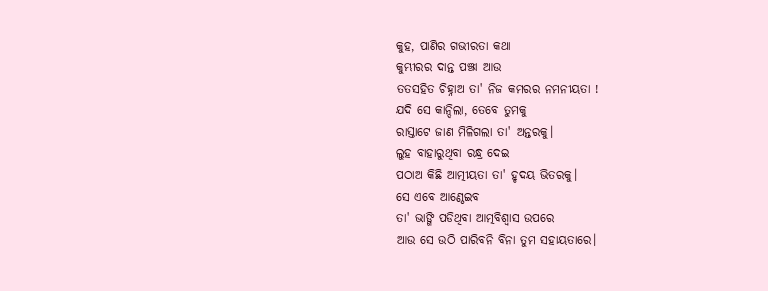କୁହ, ପାଣିର ଗଭୀରତା କଥା
କୁମ୍ଭୀରର ଦାନ୍ତ ପଞ୍ଝା ଆଉ
ତତସହିତ ଚିହ୍ନାଅ ତା' ନିଜ କମରର ନମନୀୟତା !
ଯଦି ସେ କାନ୍ଦିଲା, ତେବେ ତୁମକୁ
ରାସ୍ତାଟେ ଜାଣ ମିଳିଗଲା ତା' ଅନ୍ତରକୁ।
ଲୁହ ବାହାରୁଥିବା ରନ୍ଧ୍ର ଦେଇ
ପଠାଅ କିଛି ଆତ୍ମୀୟତା ତା' ହୃଦୟ ଭିତରକୁ।
ସେ ଏବେ ଆଣ୍ଠେଇବ
ତା' ଭାଙ୍ଗି ପଡିଥିବା ଆତ୍ମବିଶ୍ବାସ ଉପରେ
ଆଉ ସେ ଉଠି ପାରିବନି ବିନା ତୁମ ସହାୟତାରେ।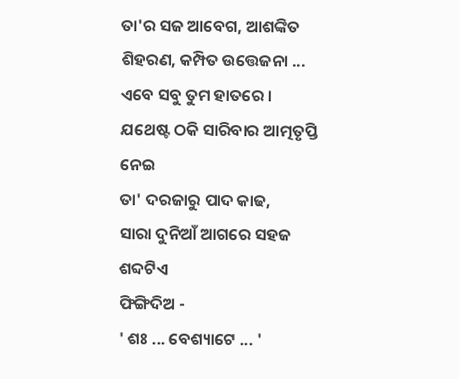ତା'ର ସଜ ଆବେଗ, ଆଶଙ୍କିତ ଶିହରଣ, କମ୍ପିତ ଉତ୍ତେଜନା ...
ଏବେ ସବୁ ତୁମ ହାତରେ ।
ଯଥେଷ୍ଟ ଠକି ସାରିବାର ଆତ୍ମତୃପ୍ତି ନେଇ
ତା' ଦରଜାରୁ ପାଦ କାଢ,
ସାରା ଦୁନିଆଁ ଆଗରେ ସହଜ ଶବ୍ଦଟିଏ
ଫିଙ୍ଗିଦିଅ -
' ଶଃ ... ବେଶ୍ୟାଟେ ... '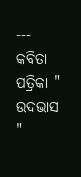---
କବିତା ପତ୍ରିକା " ଉଦଭାସ "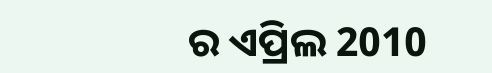ର ଏପ୍ରିଲ 2010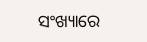ସଂଖ୍ୟାରେ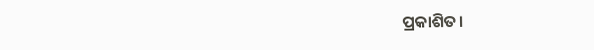ପ୍ରକାଶିତ।